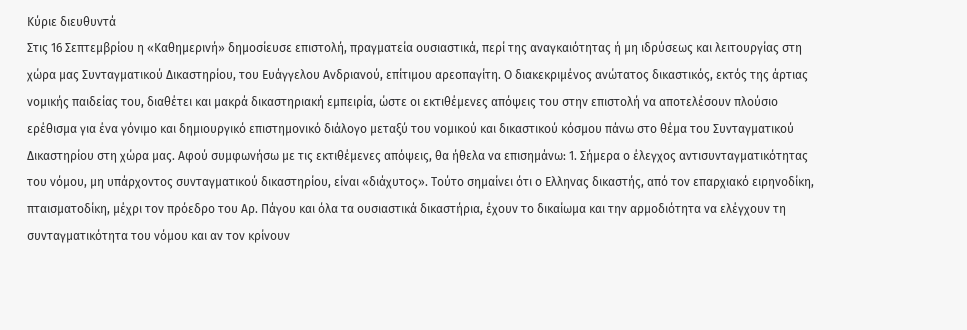Κύριε διευθυντά
Στις 16 Σεπτεμβρίου η «Καθημερινή» δημοσίευσε επιστολή, πραγματεία ουσιαστικά, περί της αναγκαιότητας ή μη ιδρύσεως και λειτουργίας στη χώρα μας Συνταγματικού Δικαστηρίου, του Ευάγγελου Ανδριανού, επίτιμου αρεοπαγίτη. Ο διακεκριμένος ανώτατος δικαστικός, εκτός της άρτιας νομικής παιδείας του, διαθέτει και μακρά δικαστηριακή εμπειρία, ώστε οι εκτιθέμενες απόψεις του στην επιστολή να αποτελέσουν πλούσιο ερέθισμα για ένα γόνιμο και δημιουργικό επιστημονικό διάλογο μεταξύ του νομικού και δικαστικού κόσμου πάνω στο θέμα του Συνταγματικού Δικαστηρίου στη χώρα μας. Αφού συμφωνήσω με τις εκτιθέμενες απόψεις, θα ήθελα να επισημάνω: 1. Σήμερα ο έλεγχος αντισυνταγματικότητας του νόμου, μη υπάρχοντος συνταγματικού δικαστηρίου, είναι «διάχυτος». Τούτο σημαίνει ότι ο Ελληνας δικαστής, από τον επαρχιακό ειρηνοδίκη, πταισματοδίκη, μέχρι τον πρόεδρο του Αρ. Πάγου και όλα τα ουσιαστικά δικαστήρια, έχουν το δικαίωμα και την αρμοδιότητα να ελέγχουν τη συνταγματικότητα του νόμου και αν τον κρίνουν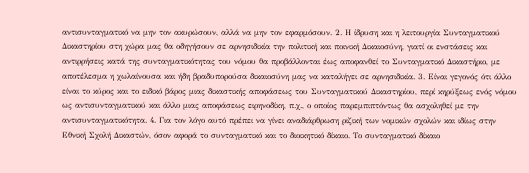αντισυνταγματικό να μην τον ακυρώσουν, αλλά να μην τον εφαρμόσουν. 2. Η ίδρυση και η λειτουργία Συνταγματικού Δικαστηρίου στη χώρα μας θα οδηγήσουν σε αρνησιδικία την πολιτική και ποινική Δικαιοσύνη, γιατί οι ενστάσεις και αντιρρήσεις κατά της συνταγματικότητας του νόμου θα προβάλλονται έως αποφανθεί το Συνταγματικό Δικαστήριο, με αποτέλεσμα η χωλαίνουσα και ήδη βραδυπορούσα δικαιοσύνη μας να καταλήγει σε αρνησιδικία. 3. Είναι γεγονός ότι άλλο είναι το κύρος και το ειδικό βάρος μιας δικαστικής αποφάσεως του Συνταγματικού Δικαστηρίου, περί κηρύξεως ενός νόμου ως αντισυνταγματικού και άλλο μιας αποφάσεως ειρηνοδίκη, π.χ., ο οποίος παρεμπιπτόντως θα ασχοληθεί με την αντισυνταγματικότητα. 4. Για τον λόγο αυτό πρέπει να γίνει αναδιάρθρωση ριζική των νομικών σχολών και ιδίως στην Εθνική Σχολή Δικαστών, όσον αφορά το συνταγματικό και το διοικητικό δίκαιο. Το συνταγματικό δίκαιο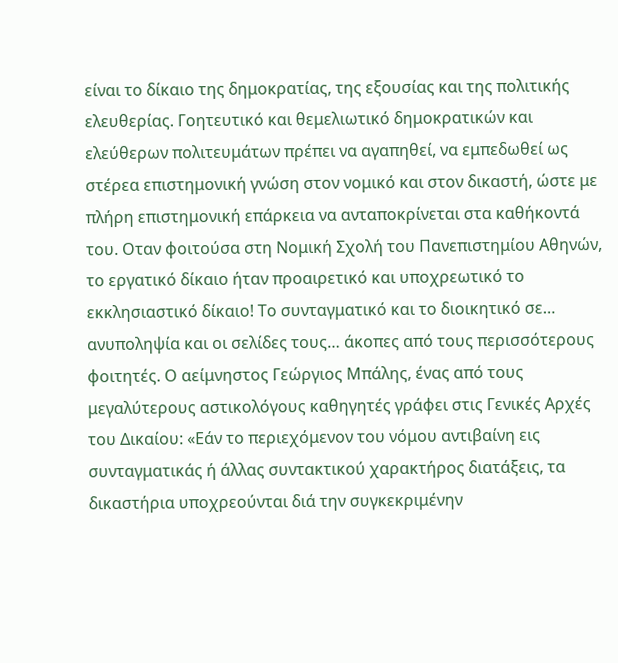είναι το δίκαιο της δημοκρατίας, της εξουσίας και της πολιτικής ελευθερίας. Γοητευτικό και θεμελιωτικό δημοκρατικών και ελεύθερων πολιτευμάτων πρέπει να αγαπηθεί, να εμπεδωθεί ως στέρεα επιστημονική γνώση στον νομικό και στον δικαστή, ώστε με πλήρη επιστημονική επάρκεια να ανταποκρίνεται στα καθήκοντά του. Οταν φοιτούσα στη Νομική Σχολή του Πανεπιστημίου Αθηνών, το εργατικό δίκαιο ήταν προαιρετικό και υποχρεωτικό το εκκλησιαστικό δίκαιο! Το συνταγματικό και το διοικητικό σε… ανυποληψία και οι σελίδες τους… άκοπες από τους περισσότερους φοιτητές. Ο αείμνηστος Γεώργιος Μπάλης, ένας από τους μεγαλύτερους αστικολόγους καθηγητές γράφει στις Γενικές Αρχές του Δικαίου: «Εάν το περιεχόμενον του νόμου αντιβαίνη εις συνταγματικάς ή άλλας συντακτικού χαρακτήρος διατάξεις, τα δικαστήρια υποχρεούνται διά την συγκεκριμένην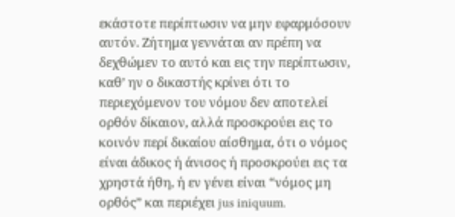εκάστοτε περίπτωσιν να μην εφαρμόσουν αυτόν. Ζήτημα γεννάται αν πρέπη να δεχθώμεν το αυτό και εις την περίπτωσιν, καθ’ ην ο δικαστής κρίνει ότι το περιεχόμενον του νόμου δεν αποτελεί ορθόν δίκαιον, αλλά προσκρούει εις το κοινόν περί δικαίου αίσθημα, ότι ο νόμος είναι άδικος ή άνισος ή προσκρούει εις τα χρηστά ήθη, ή εν γένει είναι “νόμος μη ορθός” και περιέχει jus iniquum.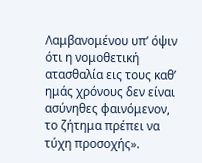Λαμβανομένου υπ’ όψιν ότι η νομοθετική ατασθαλία εις τους καθ’ ημάς χρόνους δεν είναι ασύνηθες φαινόμενον, το ζήτημα πρέπει να τύχη προσοχής».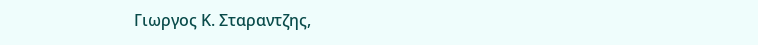Γιωργος Κ. Σταραντζης,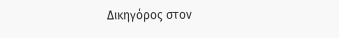Δικηγόρος στον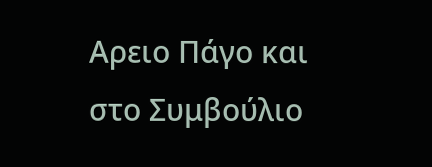Αρειο Πάγο και στο Συμβούλιο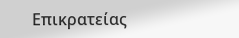Επικρατείας